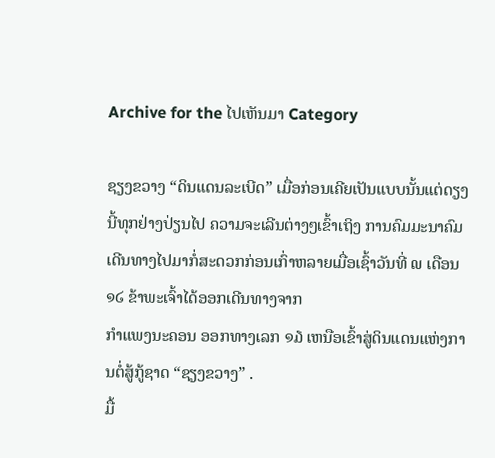Archive for the ໄປເຫັນມາ Category

ຊຽງຂວາງ “ດິນແດນລະເບີດ” ເມື່ອກ່ອນເຄີຍເປັນແບບນັ້ນແຕ່ດຽງນີ້ທຸກຢ່າງປ່ຽນໄປ ຄວາມຈະເລີນຕ່າງໆເຂົ້າເຖິງ ການຄົມມະນາຄົມເດີນທາງໄປມາກໍ່ສະດວກກ່ອນເກົ່າຫລາຍເມື່ອເຊົ້າວັນທີ່ ໙ ເດືອນ ໑໒ ຂ້າພະເຈົ້າໄດ້ອອກເດີນທາງຈາກ
ກຳແພງນະຄອນ ອອກທາງເລກ ໑໓ ເຫນືອເຂົ້າສູ່ດິນແດນແຫ່ງການຕໍ່ສູ້ກູ້ຊາດ “ຊຽງຂວາງ” .
ມື້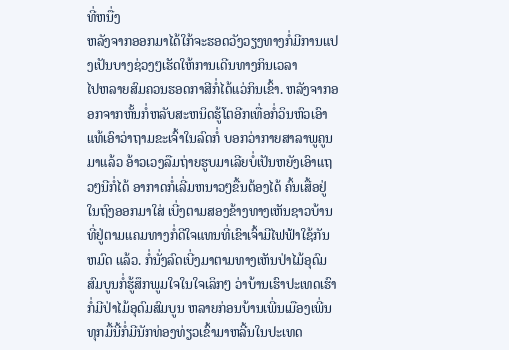ທີ່ຫນື່ງ
ຫລັງຈາກອອກມາໄດ້ໃກ້ຈະຮອດວັງວຽງທາງກໍ່ມີການແປງເປັນບາງຊ່ວງໆເຮັດໃຫ້ການເດີນທາງກິນເວລາ
ໄປຫລາຍສົມຄວນຮອດກາສີກໍ່ໄດ້ແວ່ກິນເຂົ້າ. ຫລັງຈາກອອກຈາກຫັ້ນກໍ່ຫລັບສະຫນິດຮູ້ໂຕອີກເທື່ອກໍ່ວິນຫົວເອົາແທ້ເອົາວ່າຖາມຂະເຈົ້າໃນລົດກໍ່ ບອກວ່າກາຍສາລາພູຄູນມາແລ້ວ ອ້າວເວງລືມຖ່າຍຮູບມາເລີຍບໍ່ເປັນຫຍັງເອົາແຖວໆນີກໍ່ໄດ້ ອາກາດກໍ່ເລີ່ມຫນາວໆຂື້ນຕ້ອງໄດ້ ຄົ້ນເສື້ອຢູ່ໃນຖົງອອກມາໃສ່ ເບີ່ງຕາມສອງຂ້າງທາງເຫັນຊາວບ້ານທີ່ຢູ່ຕາມແຄມທາງກໍ່ດີໃຈແທນທີ່ເຂົາເຈົ້າມີໄຟຟ້າໃຊ້ກັນຫມົດ ແລ້ວ. ກໍ່ນັ່ງລົດເບີ່ງມາຕາມທາງເຫັນປ່າໄມ້ອຸດົມສົມບູນກໍ່ຮູ້ສຶກພູມໃຈໃນໃຈເລິກໆ ວ່າບ້ານເຮົາປະເທດເຮົາກໍ່ມີປ່າໄມ້ອຸດົມສົມບູນ ຫລາຍກ່ອນບ້ານເພີ່ນເມືອງເພີ່ນ ທຸກມື້ນີ້ກໍ່ມີນັກທ່ອງທ່ຽວເຂົ້າມາຫລີ້ນໃນປະເທດ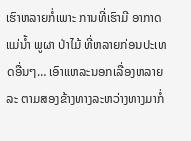ເຮົາຫລາຍກໍ່ເພາະ ການທີ່ເຮົາມີ ອາກາດ ແມ່ນ້ຳ ພູຜາ ປ່າໄມ້ ທີ່ຫລາຍກ່ອນປະເທດອື່ນໆ… ເອົາແຫລະນອກເລື່ອງຫລາຍລະ ຕາມສອງຂ້າງທາງລະຫວ່າງທາງມາກໍ່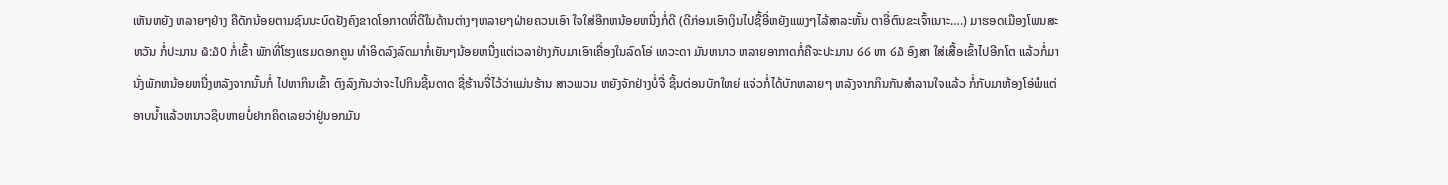ເຫັນຫຍັງ ຫລາຍໆຢ່າງ ຄືດັກນ້ອຍຕາມຊົນນະບົດຢັງຄົງຂາດໂອກາດທີ່ດີໃນດ້ານຕ່າງໆຫລາຍໆຝ່າຍຄວນເອົາ ໃຈໃສ່ອີກຫນ້ອຍຫນື່ງກໍ່ດີ (ດີກ່ອນເອົາເງິນໄປຊື້ອີ່ຫຍັງແພງໆໄລ້ສາລະຫັ້ນ ຕາອີ່ຕົນຂະເຈົ້າເນາະ….) ມາຮອດເມືອງໂພນສະຫວັນ ກໍ່ປະມານ ໖:໓0 ກໍ່ເຂົ້າ ພັກທີ່ໂຮງແຮມດອກຄູນ ທຳອິດລົງລົດມາກໍ່ເຍັນໆນ້ອຍຫນື່ງແຕ່ເວລາຢ່າງກັບມາເອົາເຄື່ອງໃນລົດໂອ່ ເທວະດາ ມັນຫນາວ ຫລາຍອາກາດກໍ່ຄືຈະປະມານ ໒໒ ຫາ ໒໓ ອົງສາ ໃສ່ເສື້ອເຂົ້າໄປອີກໂຕ ແລ້ວກໍ່ມານັ່ງພັກຫນ້ອຍຫນື່ງຫລັງຈາກນັ້ນກໍ່ ໄປຫາກິນເຂົ້າ ຕົງລົງກັນວ່າຈະໄປກິນຊີ້ນດາດ ຊື່ຮ້ານຈື່ໄວ້ວ່າແມ່ນຮ້ານ ສາວພວນ ຫຍັງຈັກຢ່າງບໍ່ຈື່ ຊີ້ນຕ່ອນບັກໃຫຍ່ ແຈ່ວກໍ່ໄດ້ບັກຫລາຍໆ ຫລັງຈາກກິນກັນສຳລານໃຈແລ້ວ ກໍ່ກັບມາຫ້ອງໂອ່ພໍແຕ່ອາບນ້ຳແລ້ວຫນາວຊິບຫາຍບໍ່ຢາກຄິດເລຍວ່າຢູ່ນອກມັນ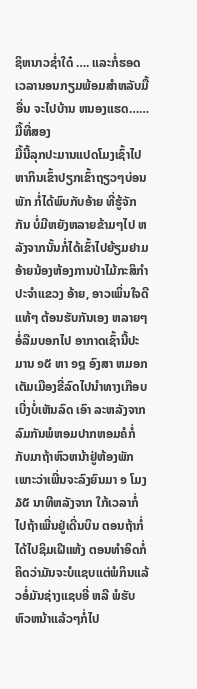ຊິຫນາວຊ່ຳໃດ໋ …. ແລະກໍ່ຮອດເວລານອນກຽມພ້ອມສຳຫລັບມື້ອື່ນ ຈະໄປບ້ານ ຫນອງແຮດ……
ມື້ທີ່ສອງ
ມື້ນີ້ລຸກປະມານແປດໂມງເຊົ້າໄປຫາກິນເຂົ້າປຽກເຂົ້າຖຽວໆບ່ອນພັກ ກໍ່ໄດ້ພົບກັບອ້າຍ ທີ່ຮູ້ຈັກກັນ ບໍ່ມີຫຍັງຫລາຍຂ້າມໆໄປ ຫລັງຈາກນັ້ນກໍ່ໄດ້ເຂົ້າໄປຍ້ຽມຢາມອ້າຍນ້ອງຫ້ອງການປ່າໄມ້ກະສິກຳປະຈຳແຂວງ ອ້າຍ, ອາວເພິ່ນໃຈດີແທ້ໆ ຕ້ອນຮັບກັນເອງ ຫລາຍໆ ອໍ່ລືມບອກໄປ ອາກາດເຊົ້ານີ້ປະມານ ໑໕ ຫາ ໑໘ ອົງສາ ຫມອກເຕັມເມືອງຂີ່ລົດໄປນຳທາງເກືອບເບີ່ງບໍ່ເຫັນລົດ ເອົາ ລະຫລັງຈາກລົມກັນພໍຫອມປາກຫອມຄໍກໍ່ກັບມາຖ້າຫົວຫນ້າຢູ່ຫ້ອງພັກເພາະວ່າເພີ່ນຈະລົງຍົນມາ ໑ ໂມງ ໓໕ ນາທີຫລັງຈາກ ໃກ້ເວລາກໍ່ໄປຖ້າເພີ່ນຢູ່ເດີ່ນບິນ ຕອນຖ້າກໍ່ໄດ້ໄປຊິມເຝີແຫ້ງ ຕອນທຳອິດກໍ່ຄິດວ່າມັນຈະບໍແຊບແຕ່ພໍກິນແລ້ວອໍ່ມັນຊ່າງແຊບອີ່ ຫລີ ພໍຮັບຫົວຫນ້າແລ້ວໆກໍ່ໄປ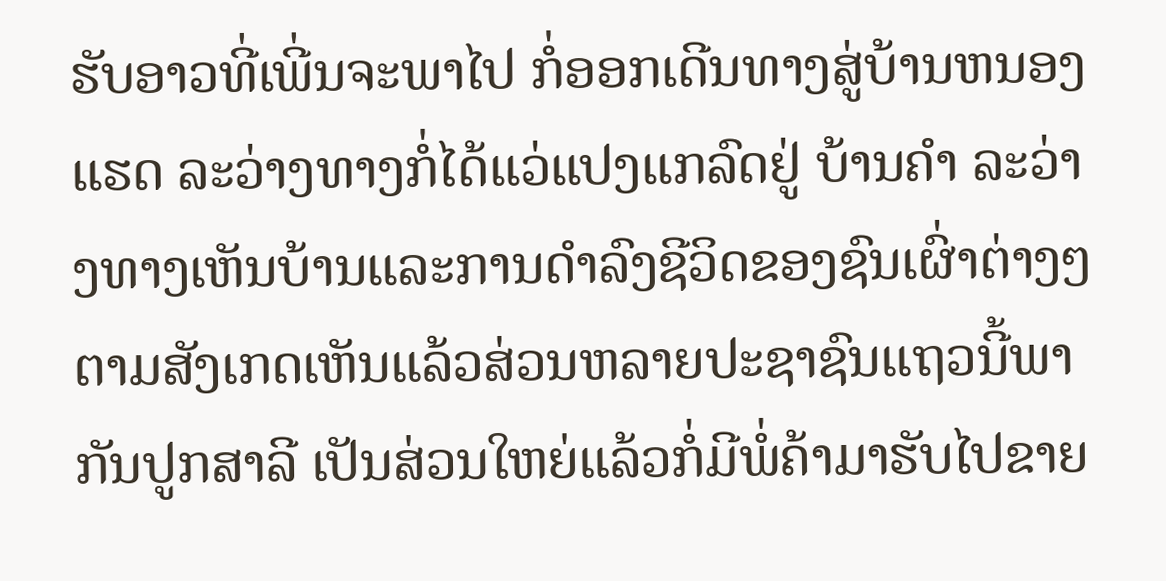ຮັບອາວທີ່ເພີ່ນຈະພາໄປ ກໍ່ອອກເດີນທາງສູ່ບ້ານຫນອງແຮດ ລະວ່າງທາງກໍ່ໄດ້ແວ່ແປງແກລົດຢູ່ ບ້ານຄຳ ລະວ່າງທາງເຫັນບ້ານແລະການດຳລົງຊີວິດຂອງຊົນເຜົ່າຕ່າງໆ ຕາມສັງເກດເຫັນແລ້ວສ່ວນຫລາຍປະຊາຊົນແຖວນີ້ພາ ກັນປູກສາລີ ເປັນສ່ວນໃຫຍ່ແລ້ວກໍ່ມີພໍ່ຄ້າມາຮັບໄປຂາຍ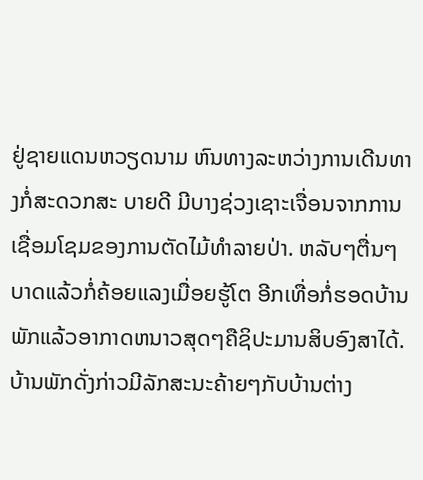ຢູ່ຊາຍແດນຫວຽດນາມ ຫົນທາງລະຫວ່າງການເດີນທາງກໍ່ສະດວກສະ ບາຍດີ ມີບາງຊ່ວງເຊາະເຈື່ອນຈາກການເຊື່ອມໂຊມຂອງການຕັດໄມ້ທຳລາຍປ່າ. ຫລັບໆຕື່ນໆບາດແລ້ວກໍ່ຄ້ອຍແລງເມື່ອຍຮູ້ໂຕ ອີກເທື່ອກໍ່ຮອດບ້ານພັກແລ້ວອາກາດຫນາວສຸດໆຄືຊິປະມານສິບອົງສາໄດ້. ບ້ານພັກດັ່ງກ່າວມີລັກສະນະຄ້າຍໆກັບບ້ານຕ່າງ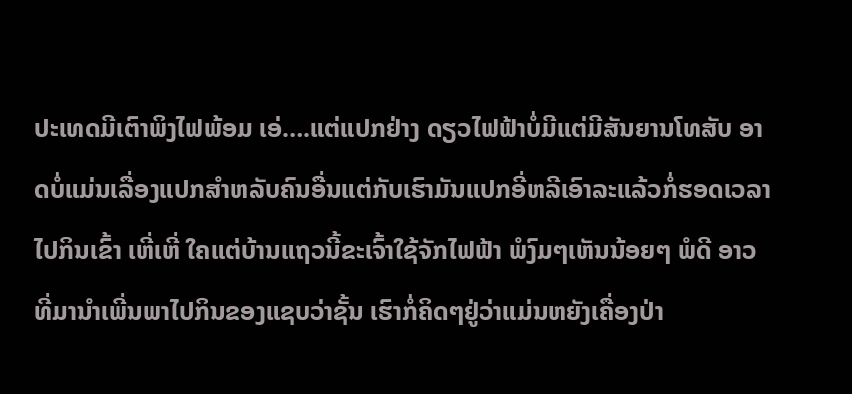ປະເທດມີເຕົາພິງໄຟພ້ອມ ເອ່….ແຕ່ແປກຢ່າງ ດຽວໄຟຟ້າບໍ່ມີແຕ່ມີສັນຍານໂທສັບ ອາດບໍ່ແມ່ນເລື່ອງແປກສຳຫລັບຄົນອື່ນແຕ່ກັບເຮົາມັນແປກອີ່ຫລີເອົາລະແລ້ວກໍ່ຮອດເວລາ ໄປກິນເຂົ້າ ເຫີ່ເຫີ່ ໃຄແຕ່ບ້ານແຖວນີ້ຂະເຈົ້າໃຊ້ຈັກໄຟຟ້າ ພໍງົມໆເຫັນນ້ອຍໆ ພໍດີ ອາວທີ່ມານຳເພີ່ນພາໄປກິນຂອງແຊບວ່າຊັ້ນ ເຮົາກໍ່ຄິດໆຢູ່ວ່າແມ່ນຫຍັງເຄື່ອງປ່າ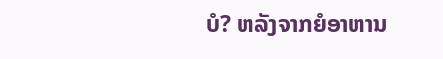ບໍ? ຫລັງຈາກຍໍອາຫານ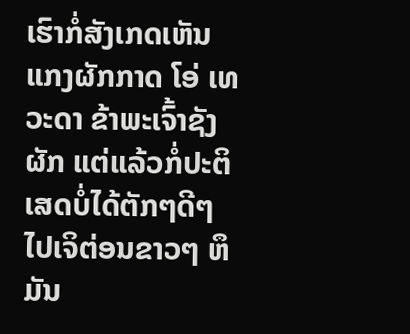ເຮົາກໍ່ສັງເກດເຫັນແກງຜັກກາດ ໂອ່ ເທວະດາ ຂ້າພະເຈົ້າຊັງຜັກ ແຕ່ແລ້ວກໍ່ປະຕິເສດບໍ່ໄດ້ຕັກໆດີໆໄປເຈິຕ່ອນຂາວໆ ຫຶມັນ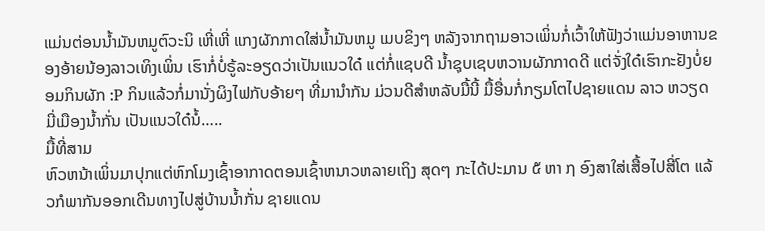ແມ່ນຕ່ອນນ້ຳມັນຫມູຕົວະນິ ເຫີ່ເຫີ່ ແກງຜັກກາດໃສ່ນ້ຳມັນຫມູ ເມບຂິງໆ ຫລັງຈາກຖາມອາວເພິ່ນກໍ່ເວົ້າໃຫ້ຟັງວ່າແມ່ນອາຫານຂອງອ້າຍນ້ອງລາວເທິງເພິ່ນ ເຮົາກໍ່ບໍ່ຣູ້ລະອຽດວ່າເປັນແນວໃດ໋ ແຕ່ກໍ່ແຊບດີ ນ້ຳຊຸບເຊບຫວານຜັກກາດດີ ແຕ່ຈັ່ງໃດ໋ເຮົາກະຢັງບໍ່ຍອມກິນຜັກ :P ກິນແລ້ວກໍ່ມານັ່ງຜິງໄຟກັບອ້າຍໆ ທີ່ມານຳກັນ ມ່ວນດີສຳຫລັບມື້ນີ້ ມື້ອື່ນກໍ່ກຽມໂຕໄປຊາຍແດນ ລາວ ຫວຽດ ມີ່ເມືອງນ້ຳກັ່ນ ເປັນແນວໃດ໋ນໍ້…..
ມື້ທີ່ສາມ
ຫົວຫນ້າເພິ່ນມາປຸກແຕ່ຫົກໂມງເຊົ້າອາກາດຕອນເຊົ້າຫນາວຫລາຍເຖິງ ສຸດໆ ກະໄດ້ປະມານ ໕ ຫາ ໗ ອົງສາໃສ່ເສື້ອໄປສີ່ໂຕ ແລ້ວກໍພາກັນອອກເດີນທາງໄປສູ່ບ້ານນ້ຳກັ່ນ ຊາຍແດນ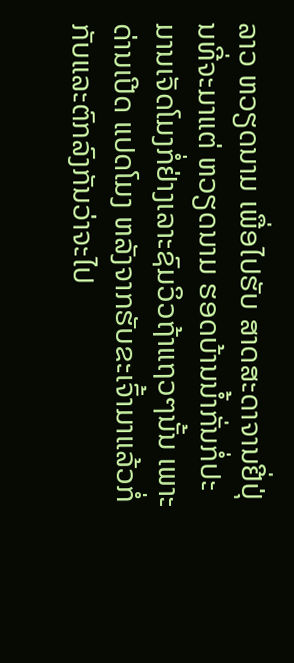ລາວ ຫວຽດນາມ ເພື່ອໄປຮັບ ສາດສະດາຈານຢີ່ປຸ່ນທີ່ຈະມາແຕ່ ຫວຽດນາມ ຮອດບ້ານນ້ຳກັ່ນກໍ່ປະມານເຈັດໂມງກໍ່ຢ່າງເລາະຊົມວິວຖ້າແຖວໆນັ້ນ ເພາະດ່ານເປີດ ແປດໂມງ ຫລັງຈາກຮັບຂະເຈົ້າມາແລ້ວກໍ່ກັບແລະຕົກລົງກັນວ່າຈະໄປ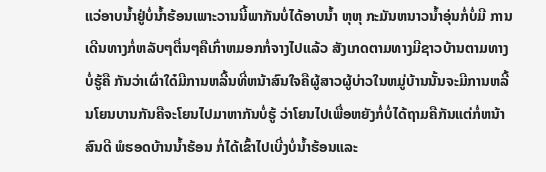ແວ່ອາບນ້ຳຢູ່ບໍ່ນ້ຳຮ້ອນເພາະວານນີ້ພາກັນບໍ່ໄດ້ອາບນ້ຳ ຫຸຫຸ ກະມັນຫນາວນ້ຳອຸ່ນກໍ່ບໍ່ມີ ການເດີນທາງກໍ່ຫລັບໆຕື່ນໆຄືເກົ່າຫມອກກໍ່ຈາງໄປແລ້ວ ສັງເກດຕາມທາງມີຊາວບ້ານຕາມທາງບໍ່ຮູ້ຄື ກັນວ່າເຜົ່າໃດ໋ມີການຫລີ້ນທີ່ຫນ້າສົນໃຈຄືຜູ້ສາວຜູ້ບ່າວໃນຫມູ່ບ້ານນັ້ນຈະມີການຫລີ້ນໂຍນບານກັນຄືຈະໂຍນໄປມາຫາກັນບໍ່ຮູ້ ວ່າໂຍນໄປເພື່ອຫຍັງກໍ່ບໍ່ໄດ້ຖາມຄືກັນແຕ່ກໍ່ຫນ້າສົນດີ ພໍຮອດບ້ານນ້ຳຮ້ອນ ກໍ່ໄດ້ເຂົ້າໄປເບີ່ງບໍ່ນ້ຳຮ້ອນແລະ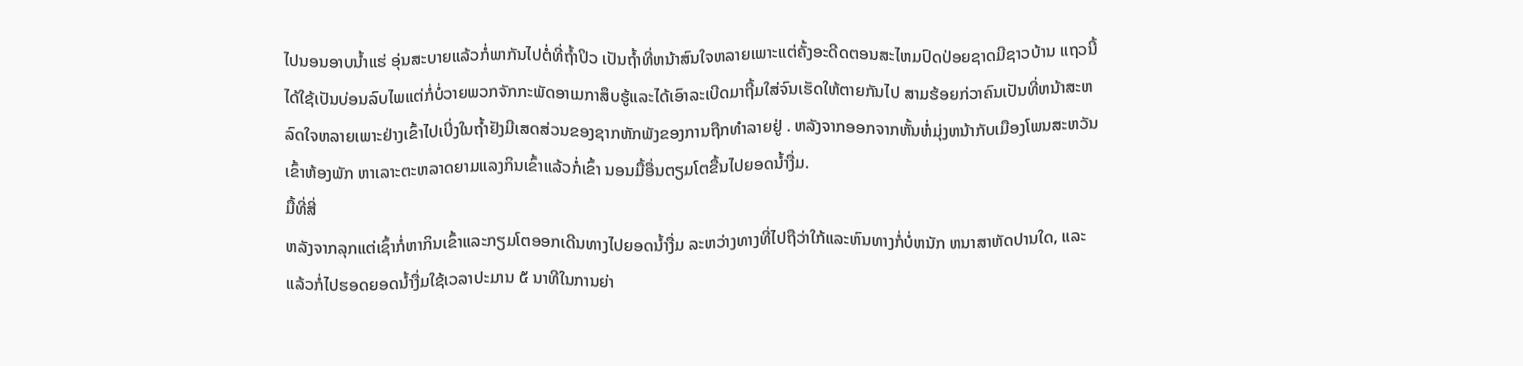ໄປນອນອາບນ້ຳແຮ່ ອຸ່ນສະບາຍແລ້ວກໍ່ພາກັນໄປຕໍ່ທີ່ຖ້ຳປິວ ເປັນຖ້ຳທີ່ຫນ້າສົນໃຈຫລາຍເພາະແຕ່ຄັ້ງອະດີດຕອນສະໄຫມປົດປ່ອຍຊາດມີຊາວບ້ານ ແຖວນີ້ໄດ້ໃຊ້ເປັນບ່ອນລົບໄພແຕ່ກໍ່ບໍ່ວາຍພວກຈັກກະພັດອາເມກາສຶບຮູ້ແລະໄດ້ເອົາລະເບີດມາຖີ້ມໃສ່ຈົນເຮັດໃຫ້ຕາຍກັນໄປ ສາມຮ້ອຍກ່ວາຄົນເປັນທີ່ຫນ້າສະຫລົດໃຈຫລາຍເພາະຢ່າງເຂົ້າໄປເບີ່ງໃນຖ້ຳຢັງມີເສດສ່ວນຂອງຊາກຫັກພັງຂອງການຖືກທຳລາຍຢູ່ . ຫລັງຈາກອອກຈາກຫັ້ນຫໍ່ມຸ່ງຫນ້າກັບເມືອງໂພນສະຫວັນເຂົ້າຫ້ອງພັກ ຫາເລາະຕະຫລາດຍາມແລງກິນເຂົ້າແລ້ວກໍ່ເຂົ້າ ນອນມື້ອື່ນຕຽມໂຕຂື້ນໄປຍອດນ້ຳງື່ມ.
ມື້ທີ່ສີ່
ຫລັງຈາກລຸກແຕ່ເຊົ້າກໍ່ຫາກິນເຂົ້າແລະກຽມໂຕອອກເດີນທາງໄປຍອດນ້ຳງື່ມ ລະຫວ່າງທາງທີ່ໄປຖືວ່າໃກ້ແລະຫົນທາງກໍ່ບໍ່ຫນັກ ຫນາສາຫັດປານໃດ, ແລະແລ້ວກໍ່ໄປຮອດຍອດນ້ຳງື່ມໃຊ້ເວລາປະມານ ໕ ນາທີໃນການຍ່າ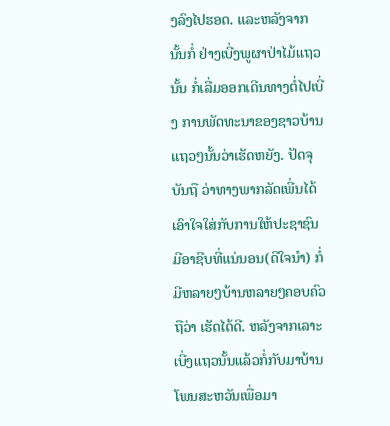ງລົງໄປຮອດ. ແລະຫລັງຈາກນັ້ນກໍ່ ຢ່າງເບີ່ງພູຜາປ່າໄມ້ແຖວນັ້ນ ກໍ່ເລີ່ມອອກເດີນທາງຕໍ່ໄປເບີ່ງ ການພັດທະນາຂອງຊາວບ້ານແຖວໆນັ້ນວ່າເຮັດຫຍັງ. ປັດຈຸບັນຖື ວ່າທາງພາກລັດເພີ່ນໄດ້ເອົາໃຈໃສ່ກັບການໃຫ້ປະຊາຊົນມີອາຊີບທີ່ແນ່ນອນ(ດີໃຈນຳ) ກໍ່ມີຫລາຍໆບ້ານຫລາຍໆຄອບຄົວຖືວ່າ ເຮັດໄດ້ດີ. ຫລັງຈາກເລາະເບີ່ງແຖວນັ້ນແລ້ວກໍ່ກັບມາບ້ານໂພນສະຫວັນເພື່ອມາ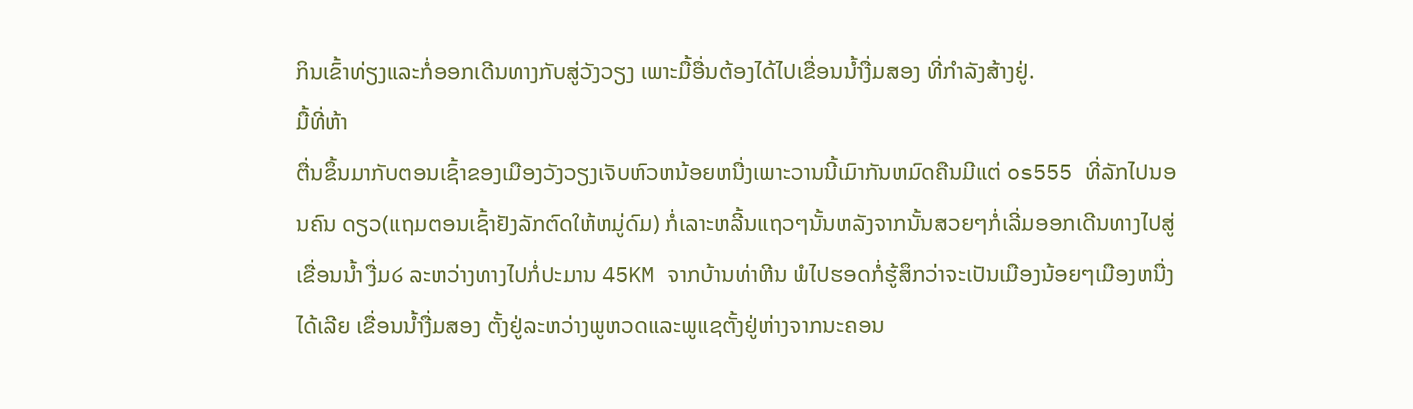ກິນເຂົ້າທ່ຽງແລະກໍ່ອອກເດີນທາງກັບສູ່ວັງວຽງ ເພາະມື້ອື່ນຕ້ອງໄດ້ໄປເຂື່ອນນ້ຳງື່ມສອງ ທີ່ກຳລັງສ້າງຢູ່.
ມື້ທີ່ຫ້າ
ຕື່ນຂຶ້ນມາກັບຕອນເຊົ້າຂອງເມືອງວັງວຽງເຈັບຫົວຫນ້ອຍຫນື່ງເພາະວານນີ້ເມົາກັນຫມົດຄືນມີແຕ່ os555 ທີ່ລັກໄປນອນຄົນ ດຽວ(ແຖມຕອນເຊົ້າຢັງລັກຕົດໃຫ້ຫມູ່ດົມ) ກໍ່ເລາະຫລີ້ນແຖວໆນັ້ນຫລັງຈາກນັ້ນສວຍໆກໍ່ເລີ່ມອອກເດີນທາງໄປສູ່ ເຂື່ອນນ້ຳ ງື່ມ໒ ລະຫວ່າງທາງໄປກໍ່ປະມານ 45KM ຈາກບ້ານທ່າຫີນ ພໍໄປຮອດກໍ່ຮູ້ສຶກວ່າຈະເປັນເມືອງນ້ອຍໆເມືອງຫນື່ງໄດ້ເລີຍ ເຂື່ອນນ້ຳງື່ມສອງ ຕັ້ງຢູ່ລະຫວ່າງພູຫວດແລະພູແຊຕັ້ງຢູ່ຫ່າງຈາກນະຄອນ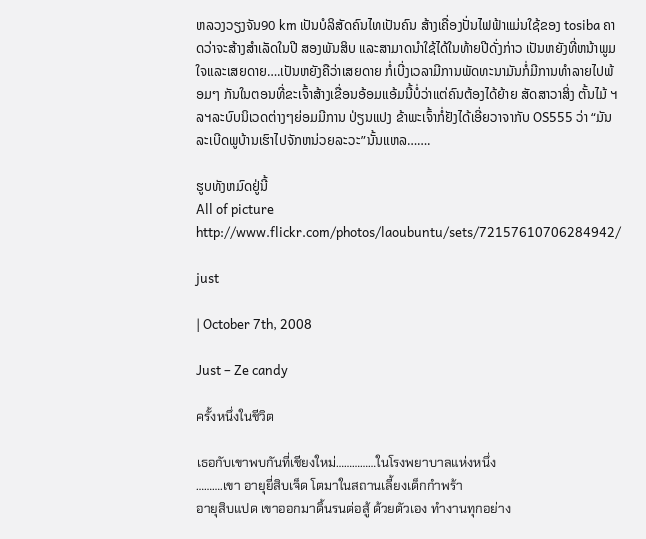ຫລວງວຽງຈັນ90 km ເປັນບໍລິສັດຄົນໄທເປັນຄົນ ສ້າງເຄື່ອງປັ່ນໄຟຟ້າແມ່ນໃຊ້ຂອງ tosiba ຄາດວ່າຈະສ້າງສຳເລັດໃນປີ ສອງພັນສິບ ແລະສາມາດນຳໃຊ້ໄດ້ໃນທ້າຍປີດັ່ງກ່າວ ເປັນຫຍັງທີ່ຫນ້າພູມໃຈແລະເສຍດາຍ….ເປັນຫຍັງຄືວ່າເສຍດາຍ ກໍ່ເບີ່ງເວລາມີການພັດທະນາມັນກໍ່ມີການທຳລາຍໄປພ້ອມໆ ກັນໃນຕອນທີ່ຂະເຈົ້າສ້າງເຂື່ອນອ້ອມແອ້ມນີ້ບໍ່ວ່າແຕ່ຄົນຕ້ອງໄດ້ຍ້າຍ ສັດສາວາສິ່ງ ຕັ້ນໄມ້ ຯລຯລະບົບນິເວດຕ່າງໆຍ່ອມມີການ ປ່ຽນແປງ ຂ້າພະເຈົ້າກໍ່ຢັງໄດ້ເອີ່ຍວາຈາກັບ OS555 ວ່າ “ມັນລະເບີດພູບ້ານເຮົາໄປຈັກຫນ່ວຍລະວະ”ນັ້ນແຫລ…….

ຮູບທັງຫມົດຢູ່ນີ້
All of picture http://www.flickr.com/photos/laoubuntu/sets/72157610706284942/

just

| October 7th, 2008

Just – Ze candy

ครั้งหนึ่งในชีวิต

เธอกับเขาพบกันที่เชียงใหม่……………ในโรงพยาบาลแห่งหนึ่ง
……….เขา อายุยี่สิบเจ็ด โตมาในสถานเลี้ยงเด็กกำพร้า
อายุสิบแปด เขาออกมาดิ้นรนต่อสู้ ด้วยตัวเอง ทำงานทุกอย่าง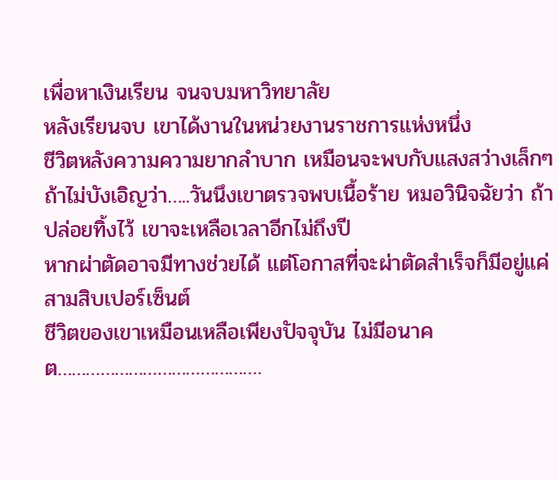เพื่อหาเงินเรียน จนจบมหาวิทยาลัย
หลังเรียนจบ เขาได้งานในหน่วยงานราชการแห่งหนึ่ง
ชีวิตหลังความความยากลำบาก เหมือนจะพบกับแสงสว่างเล็กๆ
ถ้าไม่บังเอิญว่า…..วันนึงเขาตรวจพบเนื้อร้าย หมอวินิจฉัยว่า ถ้าปล่อยทิ้งไว้ เขาจะเหลือเวลาอีกไม่ถึงปี
หากผ่าตัดอาจมีทางช่วยได้ แต่โอกาสที่จะผ่าตัดสำเร็จก็มีอยู่แค่ สามสิบเปอร์เซ็นต์
ชีวิตของเขาเหมือนเหลือเพียงปัจจุบัน ไม่มีอนาคต…………………………………….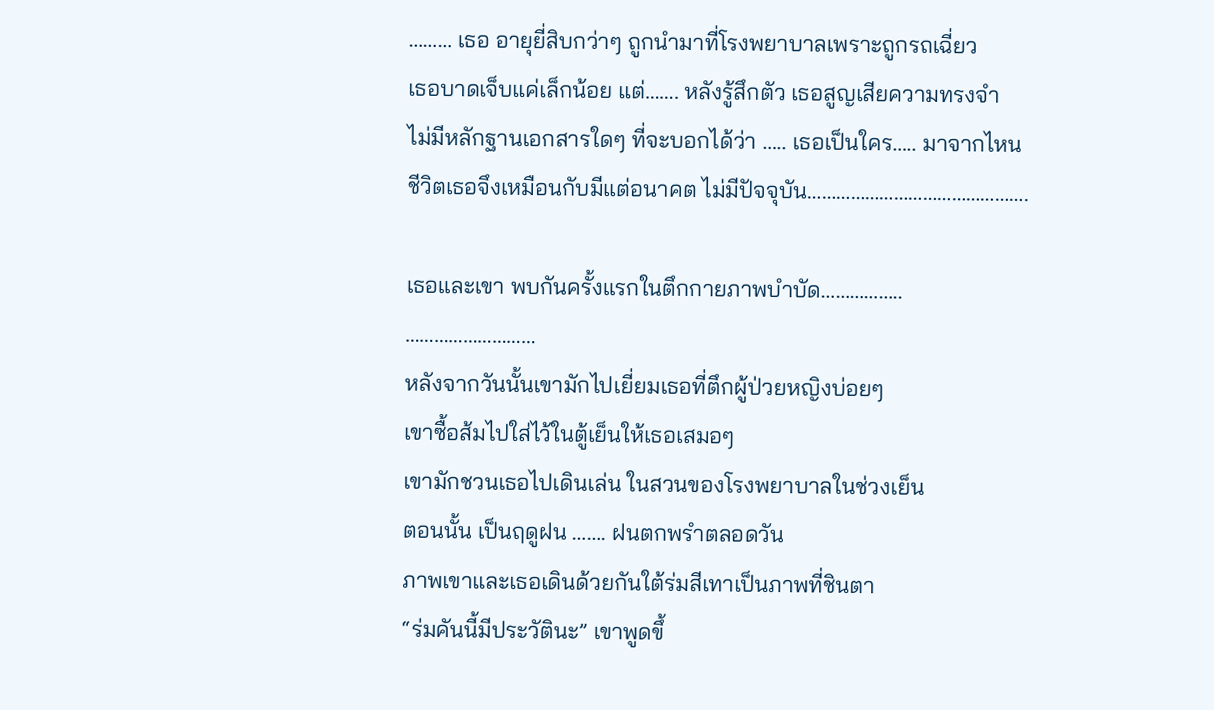……… เธอ อายุยี่สิบกว่าๆ ถูกนำมาที่โรงพยาบาลเพราะถูกรถเฉี่ยว
เธอบาดเจ็บแค่เล็กน้อย แต่……. หลังรู้สึกตัว เธอสูญเสียความทรงจำ
ไม่มีหลักฐานเอกสารใดๆ ที่จะบอกได้ว่า ….. เธอเป็นใคร….. มาจากไหน
ชีวิตเธอจึงเหมือนกับมีแต่อนาคต ไม่มีปัจจุบัน……………………………………….

เธอและเขา พบกันครั้งแรกในตึกกายภาพบำบัด……………..
………………………
หลังจากวันนั้นเขามักไปเยี่ยมเธอที่ตึกผู้ป่วยหญิงบ่อยๆ
เขาซื้อส้มไปใส่ไว้ในตู้เย็นให้เธอเสมอๆ
เขามักชวนเธอไปเดินเล่น ในสวนของโรงพยาบาลในช่วงเย็น
ตอนนั้น เป็นฤดูฝน ……. ฝนตกพรำตลอดวัน
ภาพเขาและเธอเดินด้วยกันใต้ร่มสีเทาเป็นภาพที่ชินตา
“ร่มคันนี้มีประวัตินะ” เขาพูดขึ้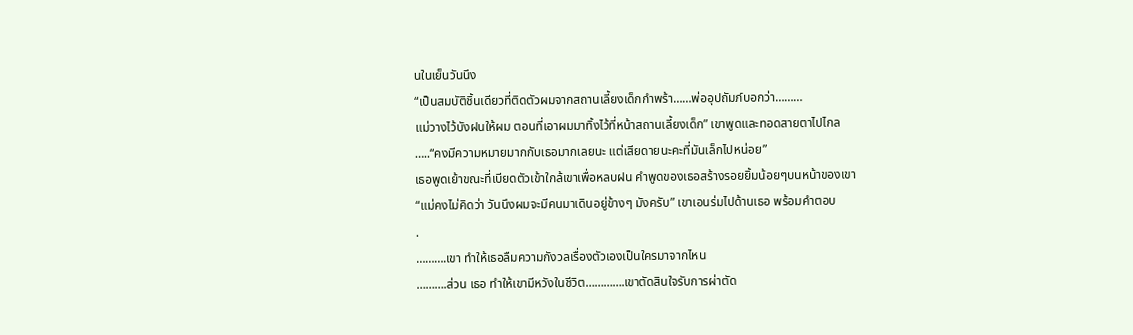นในเย็นวันนึง
“เป็นสมบัติชิ้นเดียวที่ติดตัวผมจากสถานเลี้ยงเด็กกำพร้า……พ่ออุปถัมภ์บอกว่า………
แม่วางไว้บังฝนให้ผม ตอนที่เอาผมมาทิ้งไว้ที่หน้าสถานเลี้ยงเด็ก” เขาพูดและทอดสายตาไปไกล
…..“คงมีความหมายมากกับเธอมากเลยนะ แต่เสียดายนะคะที่มันเล็กไปหน่อย”
เธอพูดเย้าขณะที่เบียดตัวเข้าใกล้เขาเพื่อหลบฝน คำพูดของเธอสร้างรอยยิ้มน้อยๆบนหน้าของเขา
“แม่คงไม่คิดว่า วันนึงผมจะมีคนมาเดินอยู่ข้างๆ มังครับ” เขาเอนร่มไปด้านเธอ พร้อมคำตอบ
.
……….เขา ทำให้เธอลืมความกังวลเรื่องตัวเองเป็นใครมาจากไหน
……….ส่วน เธอ ทำให้เขามีหวังในชีวิต………….เขาตัดสินใจรับการผ่าตัด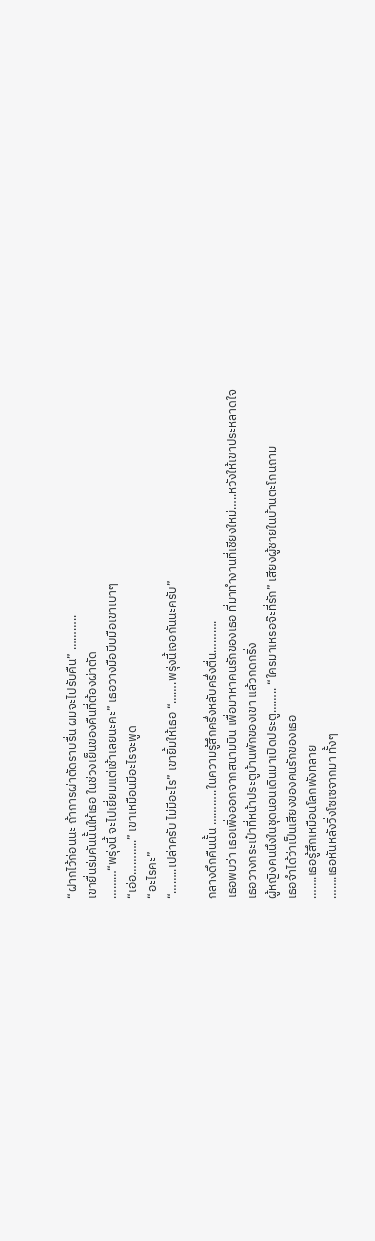“ฝากไว้ก่อนนะ ถ้าการผ่าตัดราบรื่น ผมจะไปรับคืน” ………..
เขายื่นร่มคันนั้นให้เธอ ในช่วงเย็นของคืนที่ต้องผ่าตัด
………“พรุ่งนี้ จะไปเยี่ยมแต่เช้าเลยนะคะ” เธอวางมือบีบมือเขาเบาๆ
“เอ่อ………..” เขาเหมือนมีอะไรจะพูด
“อะไรคะ”
“……..เปล่าครับ ไม่มีอะไร” เขายิ้มให้เธอ “…….พรุ่งนี้เจอกันนะครับ”

กลางดึกคืนนั้น ………..ในความรู้สึกครึ่งหลับครึ่งตื่น……….
เธอพบว่า เธอเพิ่งออกจากสนามบิน เพื่อมาหาคนรักของเธอ ที่มาทำงานที่เชียงใหม่…..หวังให้เขาประหลาดใจ
เธอวางกระเป๋าที่หน้าประตูบ้านพักของเขา แล้วกดกริ่ง
ผู้หญิงคนนึงในชุดนอนเดินมาเปิดประตู…….. “ใครมาเหรอจ๊ะที่รัก” เสียงผู้ชายในบ้านตะโกนถาม
เธอจำได้ว่าเป็นเสียงของคนรักของเธอ
…….เธอรู้สึกเหมือนโลกพังทลาย
…….เธอหันหลังวิ่งโซเซจากมา ทั้งๆ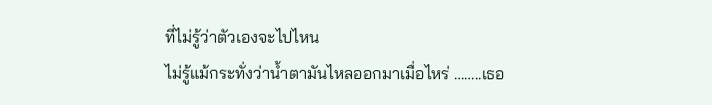ที่ไม่รู้ว่าตัวเองจะไปไหน
ไม่รู้แม้กระทั่งว่าน้ำตามันไหลออกมาเมื่อไหร่ ……..เธอ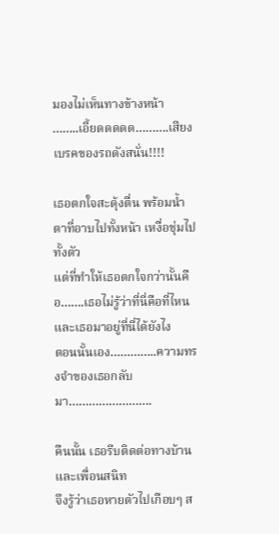มองไม่เห็นทางข้างหน้า
……..เอี้ยดดดดด……….เสียงเบรคของรถดังสนั่น!!!!

เธอตกใจสะดุ้งตื่น พร้อมน้ำตาที่อาบไปทั้งหน้า เหงื่อชุ่มไปทั้งตัว
แต่ที่ทำให้เธอตกใจกว่านั้นคือ…….เธอไม่รู้ว่าที่นี่คือที่ไหน และเธอมาอยู่ที่นี่ได้ยังไง
ตอนนั้นเอง…………..ความทรงจำของเธอกลับมา…………………….

คืนนั้น เธอรีบติดต่อทางบ้านและเพื่อนสนิท
จึงรู้ว่าเธอหายตัวไปเกือบๆ ส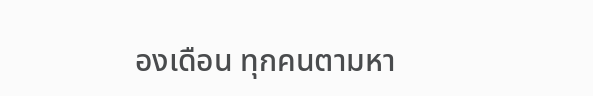องเดือน ทุกคนตามหา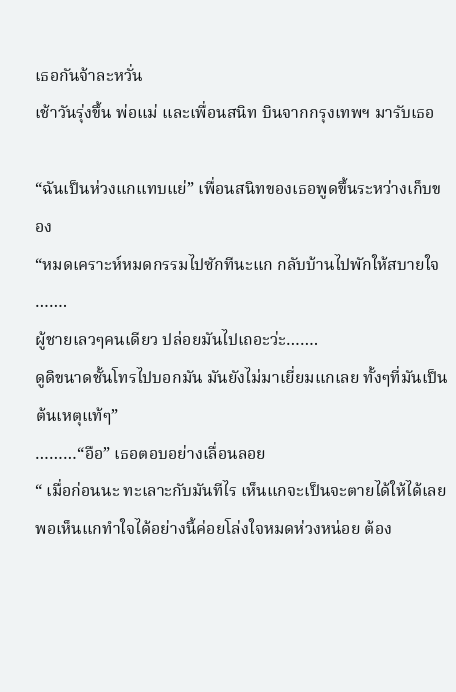เธอกันจ้าละหวั่น
เช้าวันรุ่งขึ้น พ่อแม่ และเพื่อนสนิท บินจากกรุงเทพฯ มารับเธอ

“ฉันเป็นห่วงแกแทบแย่” เพื่อนสนิทของเธอพูดขึ้นระหว่างเก็บของ
“หมดเคราะห์หมดกรรมไปซักทีนะแก กลับบ้านไปพักให้สบายใจ …….
ผู้ชายเลวๆคนเดียว ปล่อยมันไปเถอะว่ะ…….
ดูดิขนาดชั้นโทรไปบอกมัน มันยังไม่มาเยี่ยมแกเลย ทั้งๆที่มันเป็นต้นเหตุแท้ๆ”
………“อือ” เธอตอบอย่างเลื่อนลอย
“ เมื่อก่อนนะ ทะเลาะกับมันทีไร เห็นแกจะเป็นจะตายได้ให้ได้เลย
พอเห็นแกทำใจได้อย่างนี้ค่อยโล่งใจหมดห่วงหน่อย ต้อง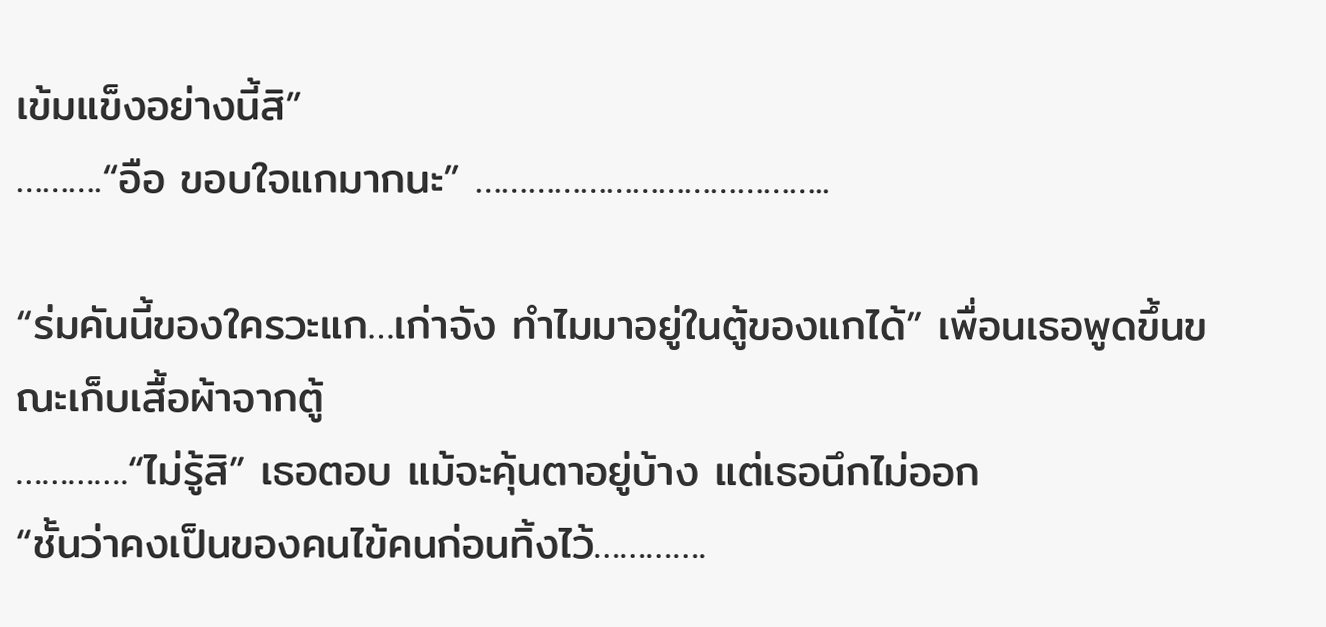เข้มแข็งอย่างนี้สิ”
……….“อือ ขอบใจแกมากนะ” …………………………………..

“ร่มคันนี้ของใครวะแก…เก่าจัง ทำไมมาอยู่ในตู้ของแกได้” เพื่อนเธอพูดขึ้นขณะเก็บเสื้อผ้าจากตู้
………….“ไม่รู้สิ” เธอตอบ แม้จะคุ้นตาอยู่บ้าง แต่เธอนึกไม่ออก
“ชั้นว่าคงเป็นของคนไข้คนก่อนทิ้งไว้………….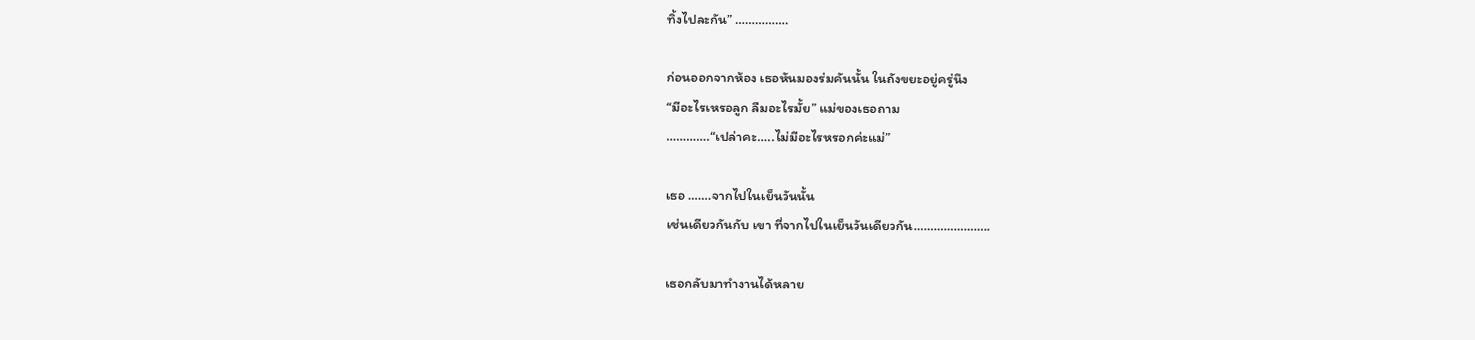ทิ้งไปละกัน” …………….

ก่อนออกจากห้อง เธอหันมองร่มคันนั้น ในถังขยะอยู่ครู่นึง
“มีอะไรเหรอลูก ลืมอะไรมั้ย” แม่ของเธอถาม
………….“เปล่าคะ…..ไม่มีอะไรหรอกค่ะแม่”

เธอ …….จากไปในเย็นวันนั้น
เช่นเดียวกันกับ เขา ที่จากไปในเย็นวันเดียวกัน…………………..

เธอกลับมาทำงานได้หลาย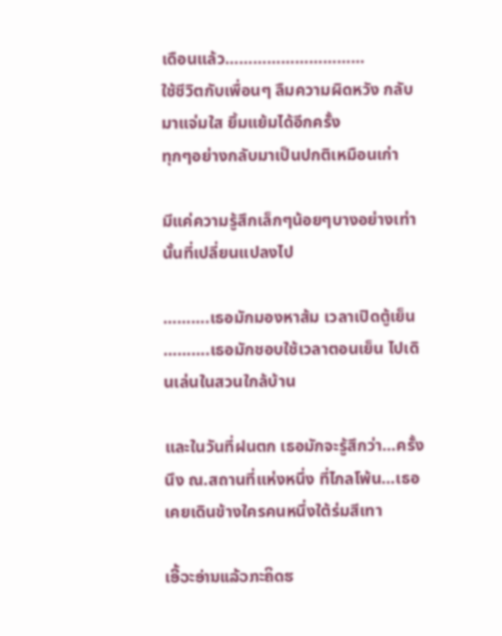เดือนแล้ว…………………………
ใช้ชีวิตกับเพื่อนๆ ลืมความผิดหวัง กลับมาแจ่มใส ยิ้มแย้มได้อีกครั้ง
ทุกๆอย่างกลับมาเป็นปกติเหมือนเก่า

มีแค่ความรู้สึกเล็กๆน้อยๆบางอย่างเท่านั้นที่เปลี่ยนแปลงไป

……….เธอมักมองหาส้ม เวลาเปิดตู้เย็น
……….เธอมักชอบใช้เวลาตอนเย็น ไปเดินเล่นในสวนใกล้บ้าน

และในวันที่ฝนตก เธอมักจะรู้สึกว่า…ครั้งนึง ณ.สถานที่แห่งหนึ่ง ที่ไกลโพ้น…เธอเคยเดินข้างใครคนหนึ่งใต้ร่มสีเทา

ເອີ້ວະອ່ານແລ້ວກະຄິດຮ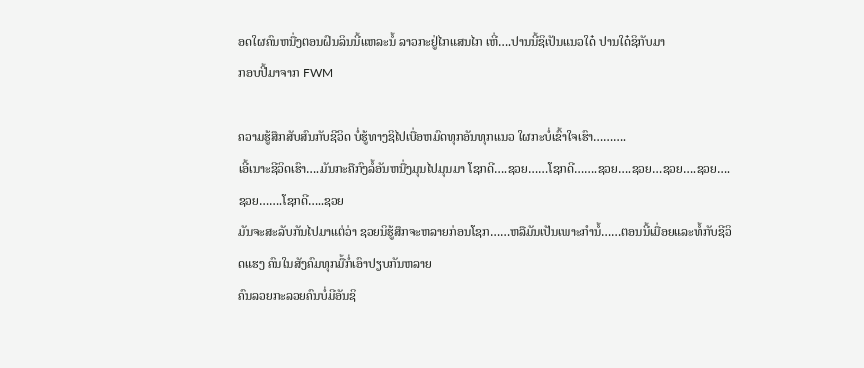ອດໃຜຄົນຫນື່ງຕອນຝົນລິນນີ້ແຫລະນໍ້ ລາວກະຢູ່ໄກແສນໄກ ເຫີ່….ປານນີ້ຊິເປັນແນວໃດ໋ ປານໃດ໋ຊິກັບມາ
ກອບປີ້ມາຈາກ FWM

ຄວາມຮູ້ສຶກສັບສົນກັບຊີວິດ ບໍ່ຮູ້ທາງຊິໄປເບື່ອຫມົດທຸກອັນທຸກແນວ ໃຜກະບໍ່ເຂົ້າໃຈເຮົາ……….
ເອີ້ເນາະຊີວິດເຮົາ….ມັນກະຄືກົງລໍ້ອັນຫນື່ງມຸນໄປມຸນມາ ໂຊກດີ….ຊວຍ……ໂຊກດີ…….ຊວຍ….ຊວຍ…ຊວຍ….ຊວຍ….ຊວຍ…….ໂຊກດີ…..ຊວຍ
ມັນຈະສະລັບກັນໄປມາແຕ່ວ່າ ຊວຍນິຮູ້ສຶກຈະຫລາຍກ່ອນໂຊກ……ຫລືມັນເປັນເພາະກຳນໍ້……ຕອນນີ້ເມື່ອຍແລະທໍ້ກັບຊີວິດແຮງ ຄົນໃນສັງຄົມທຸກມື້ກໍ່ເອົາປຽບກັນຫລາຍ
ຄົນລວຍກະລວຍຄົນບໍ່ມີອັນຊິ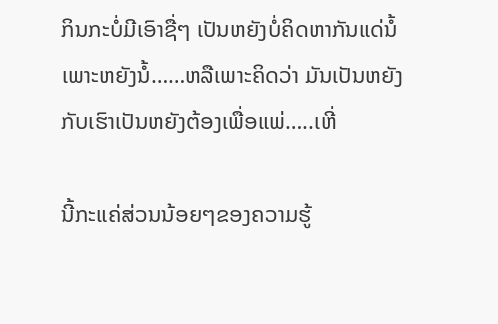ກິນກະບໍ່ມີເອົາຊື່ໆ ເປັນຫຍັງບໍ່ຄິດຫາກັນແດ່ນໍ້ ເພາະຫຍັງນໍ້……ຫລືເພາະຄິດວ່າ ມັນເປັນຫຍັງກັບເຮົາເປັນຫຍັງຕ້ອງເພື່ອແພ່…..ເຫີ່

ນີ້ກະແຄ່ສ່ວນນ້ອຍໆຂອງຄວາມຮູ້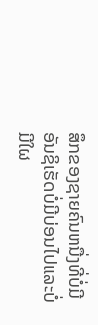ສຶກຂອງຊາຍຄົນຫນື່ງທີ່ບໍ່ມີອັນຊິເຮັດບໍ່ມີບ່ອນໄປແລະບໍ່ມີໃຜ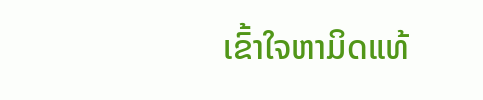ເຂົ້າໃຈຫາມິດແທ້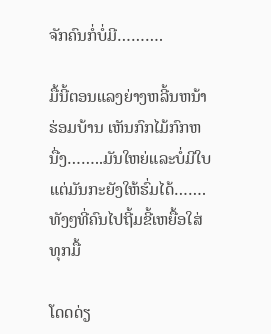ຈັກຄົນກໍ່ບໍ່ມີ……….

ມື້ນີ້ຕອນແລງຍ່າງຫລີ້ນຫນ້າຮ່ອມບ້ານ ເຫັນກົກໄມ້ກົກຫນື່ງ……..ມັນໃຫຍ່ແລະບໍ່ມີໃບແຕ່ມັນກະຍັງໃຫ້ຮົ່ມໄດ້…….ທັງໆທີ່ຄົນໄປຖີ້ມຂີ້ເຫຍື້ອໃສ່ທຸກມື້

ໂດດດ່ຽ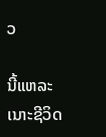ວ

ນີ້ແຫລະເນາະຊີວິດ